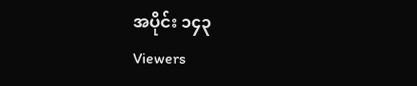အပိုင်း ၁၄၃
Viewers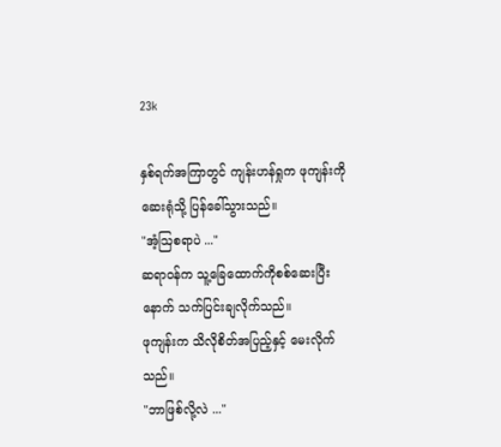23k

နှစ်ရက်အကြာတွင် ကျန်းဟန်ရှုက ဖုကျန်းကို ဆေးရုံသို့ ပြန်ခေါ်သွားသည်။
"အံ့ဩစရာပဲ ..."
ဆရာဝန်က သူ့ခြေထောက်ကိုစစ်ဆေးပြီးနောက် သက်ပြင်းချလိုက်သည်။
ဖုကျန်းက သိလိုစိတ်အပြည့်နှင့် မေးလိုက်သည်။
"ဘာဖြစ်လို့လဲ ..."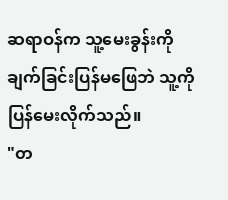ဆရာဝန်က သူ့မေးခွန်းကို ချက်ခြင်းပြန်‌မဖြေဘဲ သူ့ကို ပြန်မေးလိုက်သည်။
"တ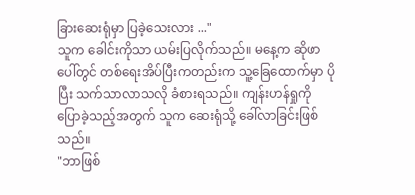ခြားဆေးရုံမှာ ပြခဲ့သေးလား ..."
သူက ခေါင်းကိုသာ ယမ်းပြလိုက်သည်။ မနေ့က ဆိုဖာပေါ်တွင် တစ်ရေးအိပ်ပြီးကတည်းက သူ့ခြေထောက်မှာ ပိုပြီး သက်သာလာသလို ခံစားရသည်။ ကျန်းဟန်ရှုကို ပြောခဲ့သည့်အတွက် သူက ဆေးရုံသို့ ခေါ်လာခြင်းဖြစ်သည်။
"ဘာဖြစ်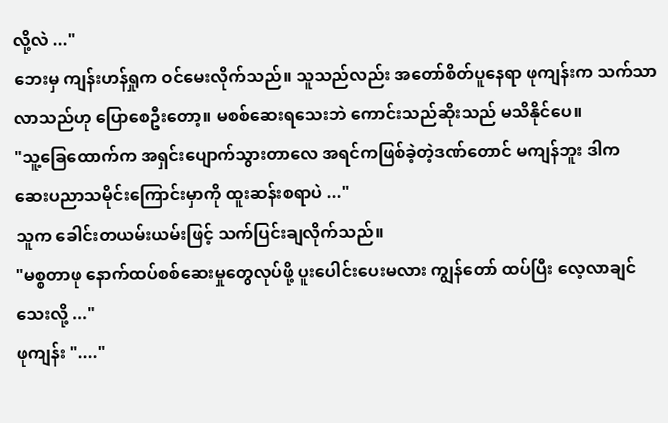လို့လဲ ..."
ဘေးမှ ကျန်းဟန်ရှုက ဝင်မေးလိုက်သည်။ သူသည်လည်း အတော်စိတ်ပူနေရာ ဖုကျန်းက သက်သာလာသည်ဟု ပြောစေဦးတော့။ မစစ်ဆေးရသေးဘဲ ကောင်းသည်ဆိုးသည် မသိနိုင်ပေ။
"သူ့ခြေထောက်က အရှင်းပျောက်သွားတာလေ အရင်ကဖြစ်ခဲ့တဲ့ဒဏ်တောင် မကျန်ဘူး ဒါက ဆေးပညာသမိုင်းကြောင်းမှာကို ထူးဆန်းစရာပဲ ..."
သူက ခေါင်းတယမ်းယမ်းဖြင့် သက်ပြင်းချလိုက်သည်။
"မစ္စတာဖု နောက်ထပ်စစ်ဆေးမှုတွေလုပ်ဖို့ ပူးပေါင်းပေးမလား ကျွန်တော် ထပ်ပြီး လေ့လာချင်သေးလို့ ..."
ဖုကျန်း "...."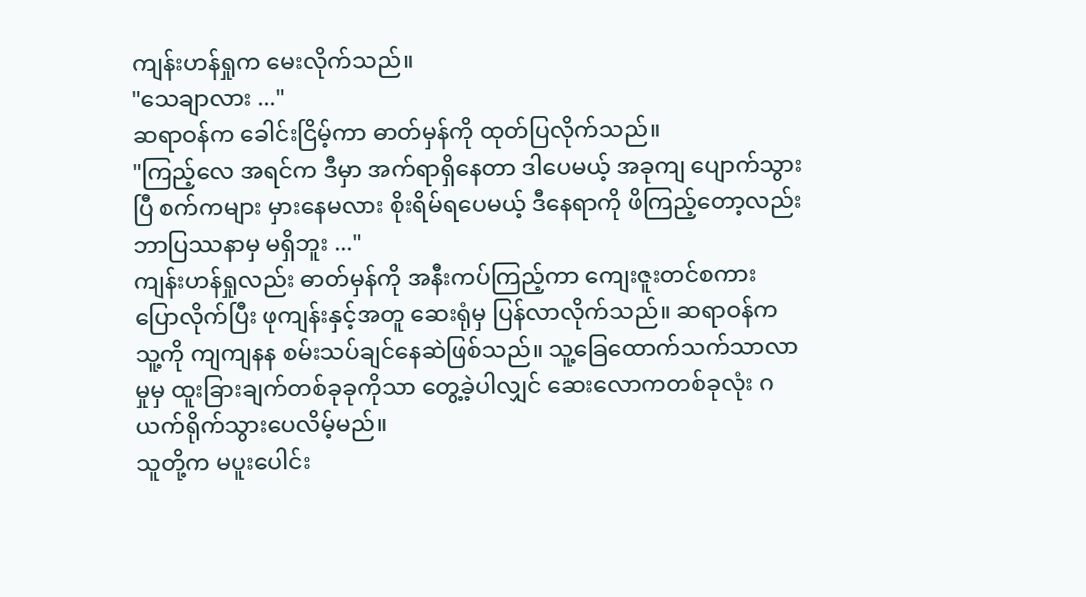ကျန်းဟန်ရှုက မေးလိုက်သည်။
"သေချာလား ..."
ဆရာဝန်က ခေါင်းငြိမ့်ကာ ဓာတ်မှန်ကို ထုတ်ပြလိုက်သည်။
"ကြည့်လေ အရင်က ဒီမှာ အက်ရာရှိနေတာ ဒါပေမယ့် အခုကျ ပျောက်သွားပြီ စက်ကများ မှားနေမလား စိုးရိမ်ရပေမယ့် ဒီနေရာကို ဖိကြည့်တော့လည်း ဘာပြဿနာမှ မရှိဘူး ..."
ကျန်းဟန်ရှုလည်း ဓာတ်မှန်ကို အနီးကပ်ကြည့်ကာ ကျေးဇူးတင်စကား ပြောလိုက်ပြီး ဖုကျန်းနှင့်အတူ ဆေးရုံမှ ပြန်လာလိုက်သည်။ ဆရာဝန်က သူ့ကို ကျကျနန စမ်းသပ်ချင်နေဆဲဖြစ်သည်။ သူ့ခြေထောက်သက်သာလာမှုမှ ထူးခြားချက်တစ်ခုခုကိုသာ တွေ့ခဲ့ပါလျှင် ဆေးလောကတစ်ခုလုံး ဂယက်ရိုက်သွားပေလိမ့်မည်။
သူတို့က မပူးပေါင်း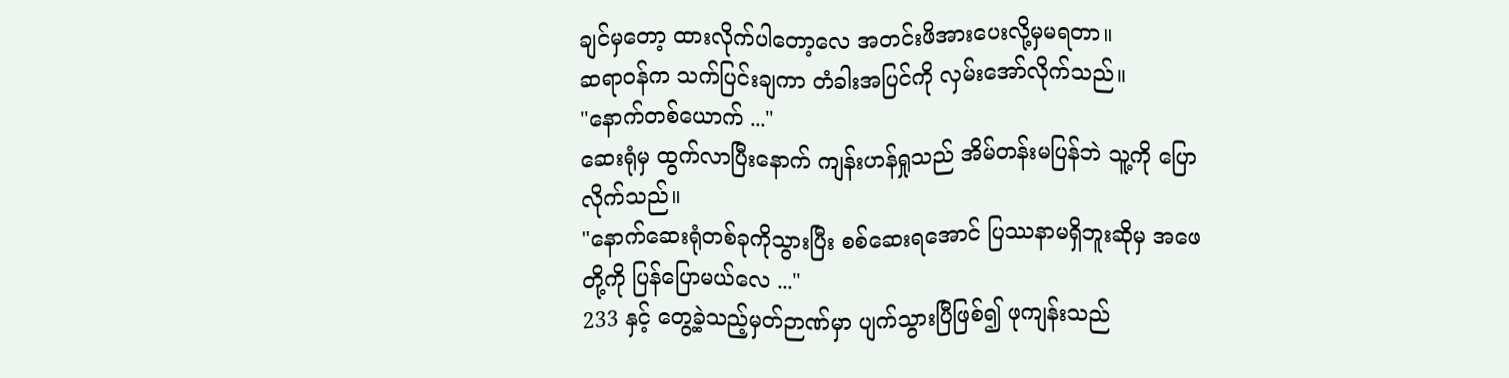ချင်မှတော့ ထားလိုက်ပါတော့လေ အတင်းဖိအားပေးလို့မှမရတာ။
ဆရာဝန်က သက်ပြင်းချကာ တံခါးအပြင်ကို လှမ်းအော်လိုက်သည်။
"နောက်တစ်ယောက် ..."
ဆေးရုံမှ ထွက်လာပြီးနောက် ကျန်းဟန်ရှုသည် အိမ်တန်းမပြန်ဘဲ သူ့ကို ပြောလိုက်သည်။
"နောက်ဆေးရုံတစ်ခုကိုသွားပြီး စစ်ဆေးရအောင် ပြဿနာမရှိဘူးဆိုမှ အဖေတို့ကို ပြန်ပြောမယ်လေ ..."
233 နှင့် တွေ့ခဲ့သည့်မှတ်ဉာဏ်မှာ ပျက်သွားပြီဖြစ်၍ ဖုကျန်းသည်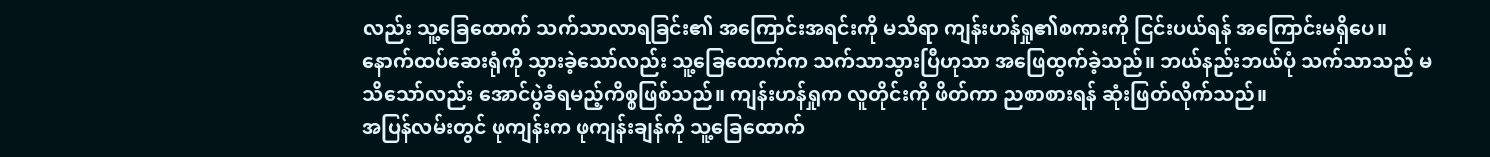လည်း သူ့ခြေထောက် သက်သာလာရခြင်း၏ အကြောင်းအရင်းကို မသိရာ ကျန်းဟန်ရှု၏စကားကို ငြင်းပယ်ရန် အကြောင်းမရှိပေ။
နောက်ထပ်ဆေးရုံကို သွားခဲ့သော်လည်း သူ့ခြေထောက်က သက်သာသွားပြီဟုသာ အဖြေထွက်ခဲ့သည်။ ဘယ်နည်းဘယ်ပုံ သက်သာသည် မသိသော်လည်း အောင်ပွဲခံရမည့်ကိစ္စဖြစ်သည်။ ကျန်းဟန်ရှုက လူတိုင်းကို ဖိတ်ကာ ညစာစားရန် ဆုံးဖြတ်လိုက်သည်။
အပြန်လမ်းတွင် ဖုကျန်းက ဖုကျန်းချန်ကို သူ့ခြေထောက်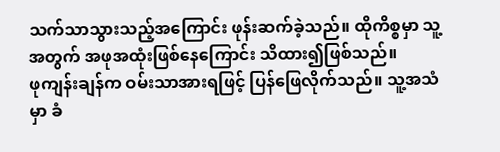သက်သာသွားသည့်အကြောင်း ဖုန်းဆက်ခဲ့သည်။ ထိုကိစ္စမှာ သူ့အတွက် အဖုအထုံးဖြစ်နေကြောင်း သိထား၍ဖြစ်သည်။
ဖုကျန်းချန်က ဝမ်းသာအားရဖြင့် ပြန်ဖြေလိုက်သည်။ သူ့အသံမှာ ခံ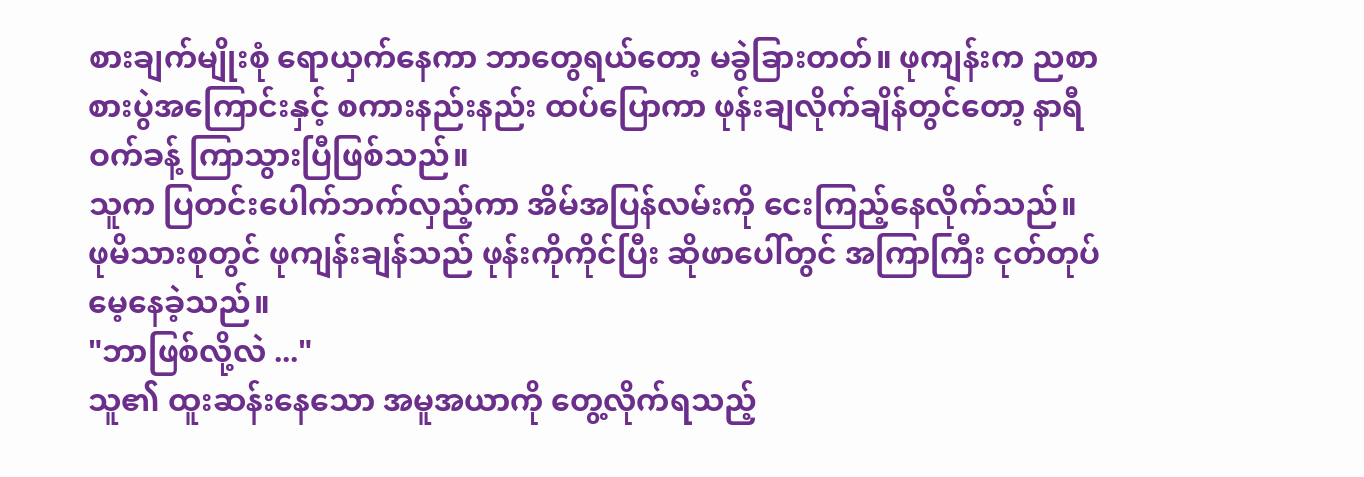စားချက်မျိုးစုံ ရောယှက်နေကာ ဘာတွေရယ်တော့ မခွဲခြားတတ်။ ဖုကျန်းက ညစာစားပွဲအကြောင်းနှင့် စကားနည်းနည်း ထပ်ပြောကာ ဖုန်းချလိုက်ချိန်တွင်တော့ နာရီဝက်ခန့် ကြာသွားပြီဖြစ်သည်။
သူက ပြတင်းပေါက်ဘက်လှည့်ကာ အိမ်အပြန်လမ်းကို ငေးကြည့်နေလိုက်သည်။
ဖုမိသားစုတွင် ဖုကျန်းချန်သည် ဖုန်းကိုကိုင်ပြီး ဆိုဖာပေါ်တွင် အကြာကြီး ငုတ်တုပ်မေ့နေခဲ့သည်။
"ဘာဖြစ်လို့လဲ ..."
သူ၏ ထူးဆန်းနေသော အမူအယာကို တွေ့လိုက်ရသည့်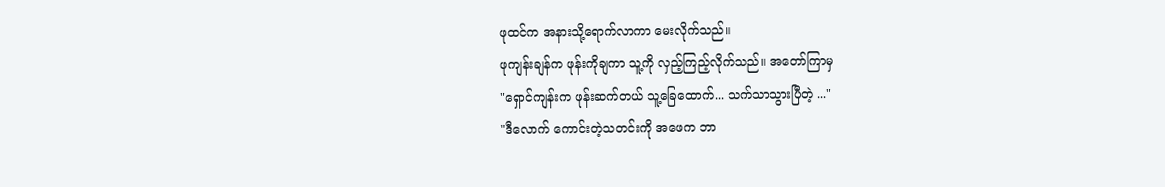ဖုထင်က အနားသို့ရောက်လာကာ မေးလိုက်သည်။
ဖုကျန်းချန်က ဖုန်းကိုချကာ သူ့ကို လှည့်ကြည့်လိုက်သည်။ အတော်ကြာမှ
"ရှောင်ကျန်းက ဖုန်းဆက်တယ် သူ့ခြေထောက်... သက်သာသွားပြီတဲ့ ..."
"ဒီလောက် ကောင်းတဲ့သတင်းကို အဖေက ဘာ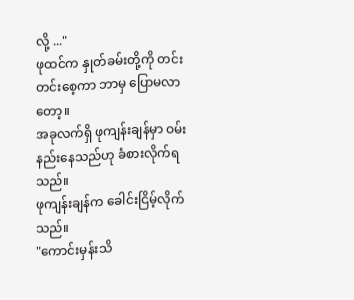လို့ ..."
ဖုထင်က နှုတ်ခမ်းတို့ကို တင်းတင်းစေ့ကာ ဘာမှ ပြောမလာတော့။
အခုလက်ရှိ ဖုကျန်းချန်မှာ ဝမ်းနည်းနေ‌သည်ဟု ခံစားလိုက်ရသည်။
ဖုကျန်းချန်က ခေါင်းငြိမ့်လိုက်သည်။
"ကောင်းမှန်းသိ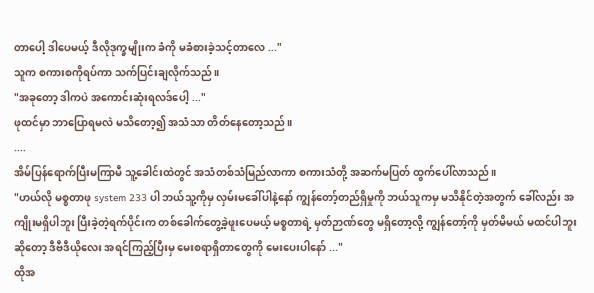တာပေါ့ ဒါပေမယ့် ဒီလိုဒုက္ခမျိုးက ခံကို မခံစားခဲ့သင့်တာလေ ..."
သူက စကားစကိုရပ်ကာ သက်ပြင်းချလိုက်သည်။
"အခုတော့ ဒါကပဲ အကောင်းဆုံးရလဒ်ပေါ့ ..."
ဖုထင်မှာ ဘာပြောရမလဲ မသိတော့၍ အသံသာ တိတ်နေတော့သည်။
....
အိမ်ပြန်ရောက်ပြီးမကြာမီ သူ့ခေါင်းထဲတွင် အသံတစ်သံမြည်လာကာ စကားသံတို့ အဆက်မပြတ် ထွက်ပေါ်လာသည်။
"ဟယ်လို မစ္စတာဖု system 233 ပါ ဘယ်သူ့ကိုမှ လှမ်းမခေါ်ပါနဲ့နော် ကျွန်တော့်တည်ရှိမှုကို ဘယ်သူကမှ မသိနိုင်တဲ့အတွက် ခေါ်လည်း အကျိုးမရှိပါဘူး ပြီးခဲ့တဲ့ရက်ပိုင်းက တစ်ခေါက်တွေ့ခဲ့ဖူးပေမယ့် မစ္စတာရဲ့ မှတ်ဉာဏ်တွေ မရှိတော့လို့ ကျွန်တော့်ကို မှတ်မိမယ် မထင်ပါဘူး ဆိုတော့ ဒီဗီဒီယိုလေး အရင်ကြည့်ပြီးမှ မေးစရာရှိတာတွေကို မေးပေးပါနော် ..."
ထိုအ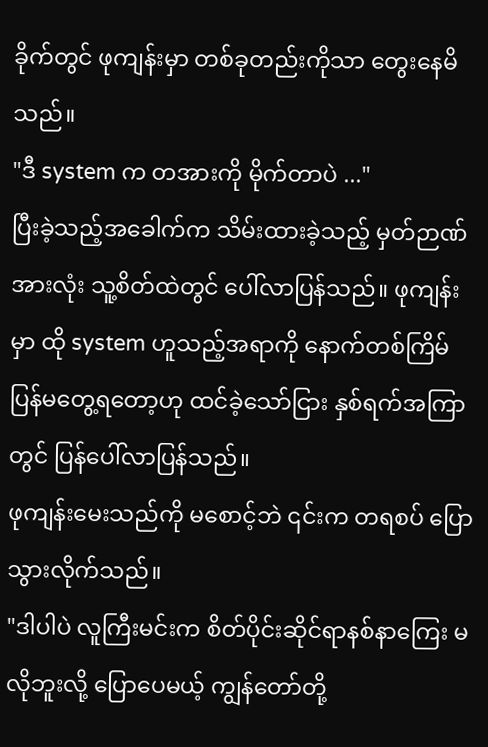ခိုက်တွင် ဖုကျန်းမှာ တစ်ခုတည်းကိုသာ တွေးနေမိသည်။
"ဒီ system က တအားကို မိုက်တာပဲ ..."
ပြီးခဲ့သည့်အခေါက်က သိမ်းထားခဲ့သည့် မှတ်ဉာဏ်အားလုံး သူ့စိတ်ထဲတွင် ပေါ်လာပြန်သည်။ ဖုကျန်းမှာ ထို system ဟူသည့်အရာကို နောက်တစ်ကြိမ် ပြန်မတွေ့ရတော့ဟု ထင်ခဲ့သော်ငြား နှစ်ရက်အကြာတွင် ပြန်ပေါ်လာပြန်သည်။
ဖုကျန်းမေးသည်ကို မစောင့်ဘဲ ၎င်းက တရစပ် ပြောသွားလိုက်သည်။
"ဒါပါပဲ လူကြီးမင်းက စိတ်ပိုင်းဆိုင်ရာနစ်နာကြေး မလိုဘူးလို့ ပြောပေမယ့် ကျွန်တော်တို့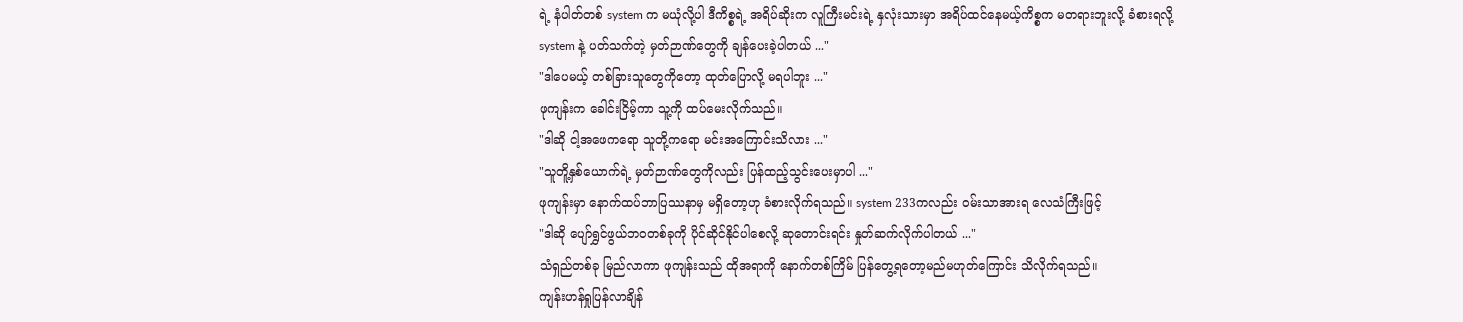ရဲ့ နံပါတ်တစ် system က မယုံလို့ပါ ဒီကိစ္စရဲ့ အရိပ်ဆိုးက လူကြီးမင်းရဲ့ နှလုံးသားမှာ အရိပ်ထင်နေမယ့်ကိစ္စက မတရားဘူးလို့ ခံစားရလို့ system နဲ့ ပတ်သက်တဲ့ မှတ်ဉာဏ်တွေကို ချန်ပေးခဲ့ပါတယ် ..."
"ဒါပေမယ့် တစ်ခြားသူတွေကိုတော့ ထုတ်ပြောလို့ မရပါဘူး ..."
ဖုကျန်းက ခေါင်းငြိမ့်ကာ သူ့ကို ထပ်မေးလိုက်သည်။
"ဒါဆို ငါ့အဖေကရော သူတို့ကရော မင်းအကြောင်းသိလား ..."
"သူတိူ့နှစ်‌ယောက်ရဲ့ မှတ်ဉာဏ်တွေကိုလည်း ပြန်ထည့်သွင်းပေးမှာပါ ..."
ဖုကျန်းမှာ နောက်ထပ်ဘာပြဿနာမှ မရှိတော့ဟု ခံစားလိုက်ရသည်။ system 233ကလည်း ဝမ်းသာအားရ လေသံကြီးဖြင့်
"ဒါဆို ပျော်ရွှင်ဖွယ်ဘဝတစ်ခုကို ပိုင်ဆိုင်နိုင်ပါစေလို့ ဆုတောင်းရင်း နှုတ်ဆက်လိုက်ပါတယ် ..."
သံရှည်တစ်ခု မြည်လာကာ ဖုကျန်းသည် ထိုအရာကို နောက်တစ်ကြိမ် ပြန်တွေ့ရတော့မည်မဟုတ်ကြောင်း သိလိုက်ရသည်။
ကျန်းဟန်ရှုပြန်လာချိန်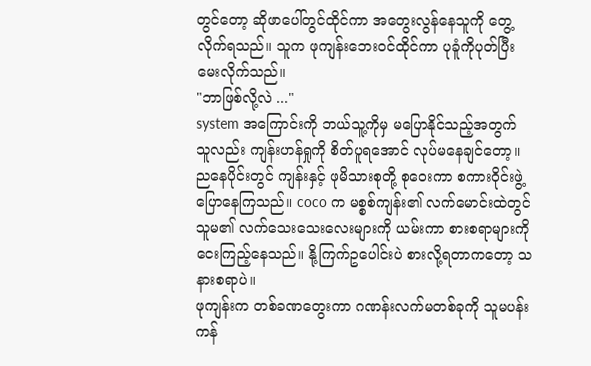တွင်တော့ ဆိုဖာပေါ်တွင်ထိုင်ကာ အတွေးလွန်နေသူကို တွေ့လိုက်ရသည်။ သူက ဖုကျန်းဘေးဝင်ထိုင်ကာ ပုခူံကိုပုတ်ပြီး မေးလိုက်သည်။
"ဘာဖြစ်လို့လဲ ..."
system အကြောင်းကို ဘယ်သူ့ကိုမှ မပြောနိုင်သည့်အတွက် သူလည်း ကျန်းဟန်ရှုကို စိတ်ပူရအောင် လုပ်မနေချင်တော့။
ညနေပိုင်းတွင် ကျန်းနှင့် ဖုမိသားစုတို့ စုဝေးကာ စကားဝိုင်းဖွဲ့ပြောနေကြသည်။ coco က မစ္စစ်ကျန်း၏ လက်မောင်းထဲတွင် သူမ၏ လက်သေးသေးလေးများကို ယမ်းကာ စားစရာများကို ငေးကြည့်နေသည်။ နို့ကြက်ဥပေါင်းပဲ စားလို့ရတာကတော့ သနားစရာပဲ။
ဖုကျန်းက တစ်ခဏတွေးကာ ဂဏန်းလက်မတစ်ခုကို သူမပန်းကန်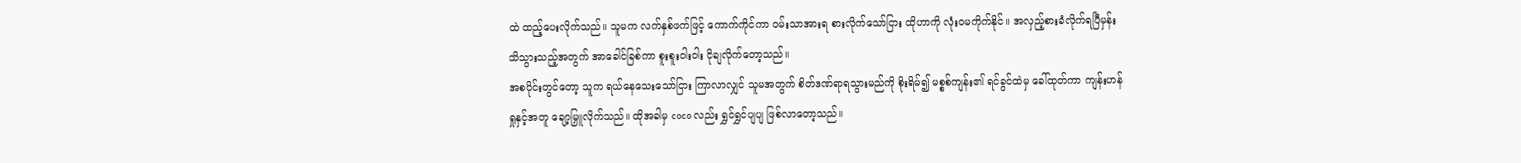ထဲ ထည့်ပေးလိုက်သည်။ သူမက လက်နှစ်ဖက်ဖြင့် ကောက်ကိုင်ကာ ဝမ်းသာအားရ စားလိုက်သော်ငြား ထိုဟာကို လုံးဝမကိုက်နိုင်။ အလှည့်စားခံလိုက်ရပြီမှန်း သိသွားသည့်အတွက် အာခေါင်ခြစ်ကာ စူးစူးဝါးဝါး ငိုချလိုက်တော့သည်။
အစပိုင်းတွင်တော့ သူက ရယ်နေသေးသော်ငြား ကြာလာလျှင် သူမအတွက် စိတ်ဒဏ်ရာရသွားမည်ကို စိုးရိမ်၍ မစ္စစ်ကျန်း၏ ရင်ခွင်ထဲမှ ခေါ်ထုတ်ကာ ကျန်းဟန်ရှုနှင့်အတူ ချော့မြှူလိုက်သည်။ ထိုအခါမှ coco လည်း ရွှင်ရွှင်ပျပျ ဖြစ်လာတော့သည်။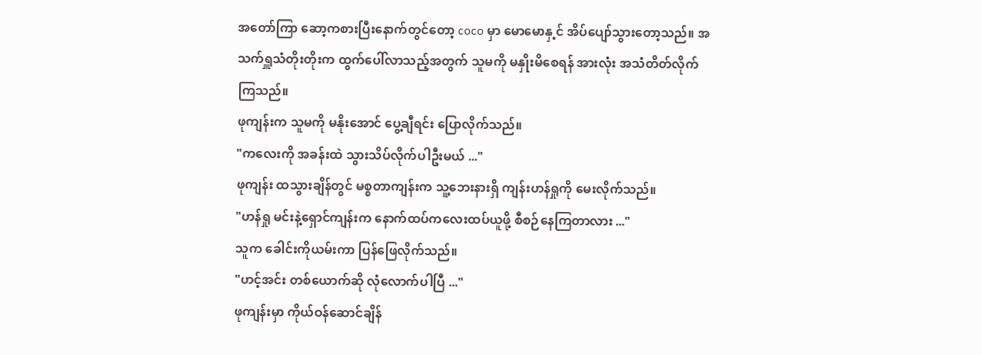အတော်ကြာ ဆော့ကစားပြီးနောက်တွင်တော့ coco မှာ မောမောနှ့င် အိပ်ပျော်သွားတော့သည်။ အသက်ရှူသံတိုးတိုးက ထွက်ပေါ်လာသည့်အတွက် သူမကို မနှိုးမိစေရန် အားလုံး အသံတိတ်လိုက်ကြသည်။
ဖုကျန်းက သူမကို မနိုးအောင် ပွေ့ချီရင်း ပြောလိုက်သည်။
"ကလေးကို အခန်းထဲ သွားသိပ်လိုက်ပါဦးမယ် ..."
ဖုကျန်း ထသွားချိန်တွင် မစ္စတာကျန်းက သူ့ဘေးနားရှိ ကျန်းဟန်ရှုကို မေးလိုက်သည်။
"ဟန်ရှု မင်းနဲ့ရှောင်ကျန်းက နောက်ထပ်ကလေးထပ်ယူဖို့ စီစဉ်နေကြတာလား ..."
သူက ခေါင်းကိုယမ်းကာ ပြန်ဖြေလိုက်သည်။
"ဟင့်အင်း တစ်ယောက်ဆို လုံလောက်ပါပြီ ..."
ဖုကျန်းမှာ ကိုယ်ဝန်ဆောင်ချိန်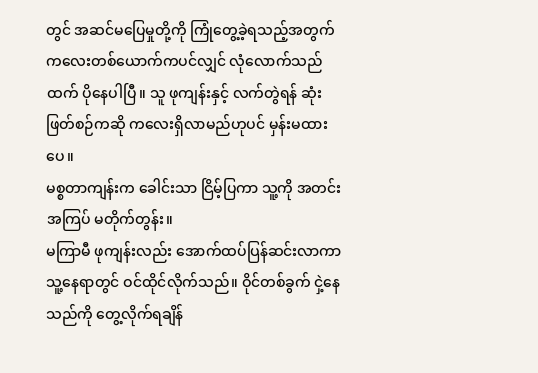တွင် အဆင်မပြေမှုတို့ကို ကြုံတွေ့ခဲ့ရသည့်အတွက် ကလေးတစ်ယောက်ကပင်လျှင် လုံလောက်သည်ထက် ပိုနေပါပြီ။ သူ ဖုကျန်းနှင့် လက်တွဲရန် ဆုံးဖြတ်စဉ်ကဆို ကလေးရှိလာမည်ဟုပင် မှန်းမထားပေ။
မစ္စတာကျန်းက ခေါင်းသာ ငြိမ့်ပြကာ သူ့ကို အတင်းအကြပ် မတိုက်တွန်း။
မကြာမီ ဖုကျန်းလည်း အောက်ထပ်ပြန်ဆင်းလာကာ သူ့နေရာတွင် ဝင်ထိုင်လိုက်သည်။ ဝိုင်တစ်ခွက် ငှဲ့နေသည်ကို တွေ့လိုက်ရချိန်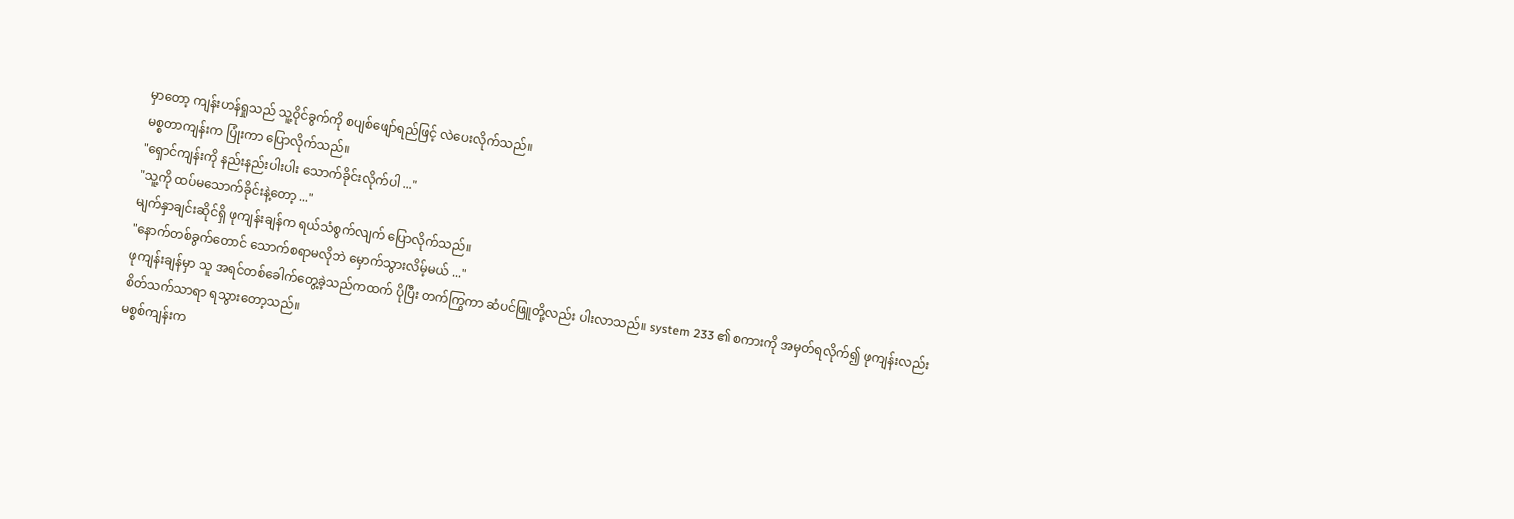မှာတော့ ကျန်းဟန်ရှုသည် သူ့ဝိုင်ခွက်ကို စပျစ်ဖျော်ရည်ဖြင့် လဲပေးလိုက်သည်။
မစ္စတာကျန်းက ပြုံးကာ ပြောလိုက်သည်။
"ရှောင်ကျန်းကို နည်းနည်းပါးပါး သောက်ခိုင်းလိုက်ပါ ..."
"သူ့ကို ထပ်မသောက်ခိုင်းနဲ့တော့ ..."
မျက်နှာချင်းဆိုင်ရှိ ဖုကျန်းချန်က ရယ်သံစွက်လျက် ပြောလိုက်သည်။
"နောက်တစ်ခွက်တောင် သောက်စရာမလိုဘဲ မှောက်သွားလိမ့်မယ် ..."
ဖုကျန်းချန်မှာ သူ အရင်တစ်ခေါက်တွေ့ခဲ့သည်ကထက် ပိုပြီး တက်ကြွကာ ဆံပင်ဖြူတို့လည်း ပါးလာသည်။ system 233 ၏ စကားကို အမှတ်ရလိုက်၍ ဖုကျန်းလည်း စိတ်သက်သာရာ ရသွားတော့သည်။
မစ္စစ်ကျန်းက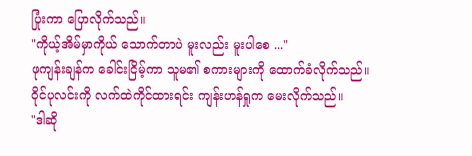ပြုံးကာ ပြောလိုက်သည်။
"ကိုယ့်အိမ်မှာကိုယ် သောက်တာပဲ မူးလည်း မူးပါစေ ..."
ဖုကျန်းချန်က ခေါင်းငြိမ့်ကာ သူမ၏ စကားများကို ထောက်ခံလိုက်သည်။
ဝိုင်ပုလင်းကို လက်ထဲကိုင်ထားရင်း ကျန်းဟန်ရှုက မေးလိုက်သည်။
"ဒါဆို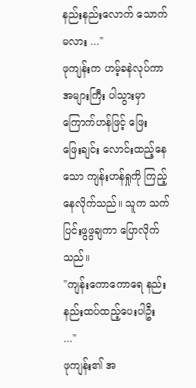နည်းနည်းလောက် သောက်မလား ..."
ဖုကျန်းက ဟမ့်ခနဲလုပ်ကာ အများကြီး ပါသွားမှာ ကြောက်ဟန်ဖြင့် ဖြေးဖြေး‌ချင်း လောင်းထည့်နေသော ကျန်းဟန်ရှုကို ကြည့်နေလိုက်သည်။ သူက သက်ပြင်းဖွဖွချကာ ပြောလိုက်သည်။
"ကျန်းကောကောရေ နည်းနည်းထပ်ထည့်ပေးပါဦး ..."
ဖုကျန်း၏ အ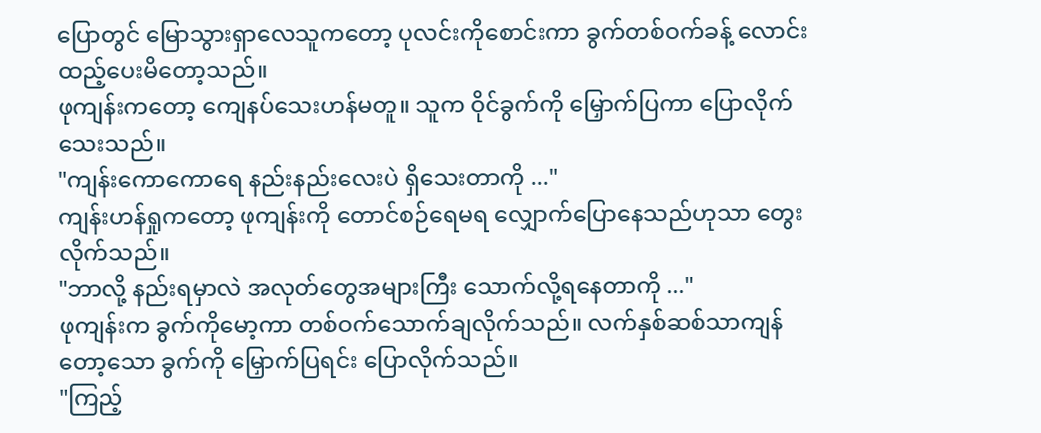ပြောတွင် မြောသွားရှာလေသူကတော့ ပုလင်းကိုစောင်းကာ ခွက်တစ်ဝက်ခန့် လောင်းထည့်ပေးမိတော့သည်။
ဖုကျန်းကတော့ ကျေနပ်သေးဟန်မတူ။ သူက ဝိုင်ခွက်ကို မြှောက်ပြကာ ပြောလိုက်သေးသည်။
"ကျန်းကောကောရေ နည်းနည်းလေးပဲ ရှိသေးတာကို ..."
ကျန်းဟန်ရှုကတော့ ဖုကျန်းကို တောင်စဉ်ရေမရ လျှောက်ပြောနေသည်ဟုသာ တွေးလိုက်သည်။
"ဘာလို့ နည်းရမှာလဲ အလုတ်တွေအများကြီး သောက်လို့ရနေတာကို ..."
ဖုကျန်းက ခွက်ကိုမော့ကာ တစ်ဝက်သောက်ချလိုက်သည်။ လက်နှစ်ဆစ်သာကျန်တော့သော ခွက်ကို မြှောက်ပြရင်း ပြောလိုက်သည်။
"ကြည့်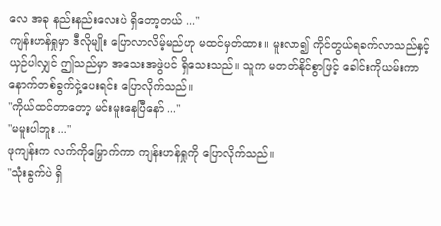လေ အခု နည်းနည်းလေးပဲ ရှိတော့တယ် ..."
ကျန်းဟန်ရှုမှာ ဒီလိုမျိုး ပြောလာလိမ့်မည်ဟု မထင်မှတ်ထား။ မူးလာ၍ ကိုင်တွယ်ရခက်လာသည်နှင့်ယှဉ်ပါလျှင် ဤသည်မှာ အသေးအဖွဲပင် ရှိသေးသည်။ သူက မတတ်နိုင်စွာဖြင့် ခေါင်းကိုယမ်းကာ နောက်တစ်ခွက်ငှဲ့ပေးရင်း ပြောလိုက်သည်။
"ကိုယ်ထင်တာတော့ မင်းမူးနေပြီနော် ..."
"မမူးပါဘူး ..."
ဖုကျန်းက လက်ကိုမြှောက်ကာ ကျန်းဟန်ရှုကို ပြောလိုက်သည်။
"သုံးခွက်ပဲ ရှိ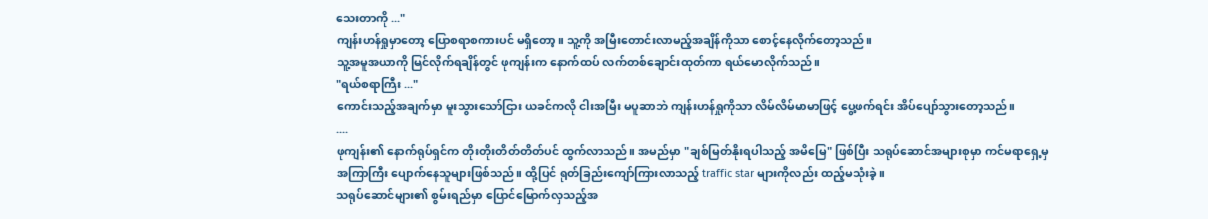သေးတာကို ..."
ကျန်းဟန်ရှုမှာတော့ ပြောစရာစကားပင် မရှိတော့။ သူ့ကို အမြီးတောင်းလာမည့်အချိန်ကိုသာ စောင့်နေလိုက်တော့သည်။
သူ့အမူအယာကို မြင်လိုက်ရချိန်တွင် ဖုကျန်းက နောက်ထပ် လက်တစ်ချောင်းထုတ်ကာ ရယ်မောလိုက်သည်။
"ရယ်စရာကြီး ..."
ကောင်းသည့်အချက်မှာ မူးသွားသော်ငြား ယခင်ကလို ငါးအမြီး မပူဆာဘဲ ကျန်းဟန်ရှုကိုသာ လိမ်လိမ်မာမာဖြင့် ပွေ့ဖက်ရင်း အိပ်ပျော်သွားတော့သည်။
....
ဖုကျန်း၏ ‌နောက်ရုပ်ရှင်က တိုးတိုးတိတ်တိတ်ပင် ထွက်လာသည်။ အမည်မှာ "ချစ်မြတ်နိုးရပါသည့် အမိမြေ" ဖြစ်ပြီး သရုပ်ဆောင်အများစုမှာ ကင်မရာရှေ့မှ အကြာကြီး ပျောက်နေသူများဖြစ်သည်။ ထို့ပြင် ရုတ်ခြည်းကျော်ကြားလာသည့် traffic star များကိုလည်း ထည့်မသုံးခဲ့။
သရုပ်ဆောင်များ၏ စွမ်းရည်မှာ ပြောင်မြောက်လှသည့်အ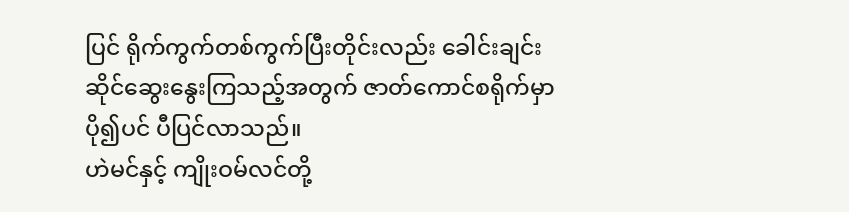ပြင် ရိုက်ကွက်တစ်ကွက်ပြီးတိုင်းလည်း ခေါင်းချင်းဆိုင်ဆွေးနွေးကြသည့်အတွက် ဇာတ်ကောင်စရိုက်မှာ ပို၍ပင် ပီပြင်လာသည်။
ဟဲမင်နှင့် ကျိုးဝမ်လင်တို့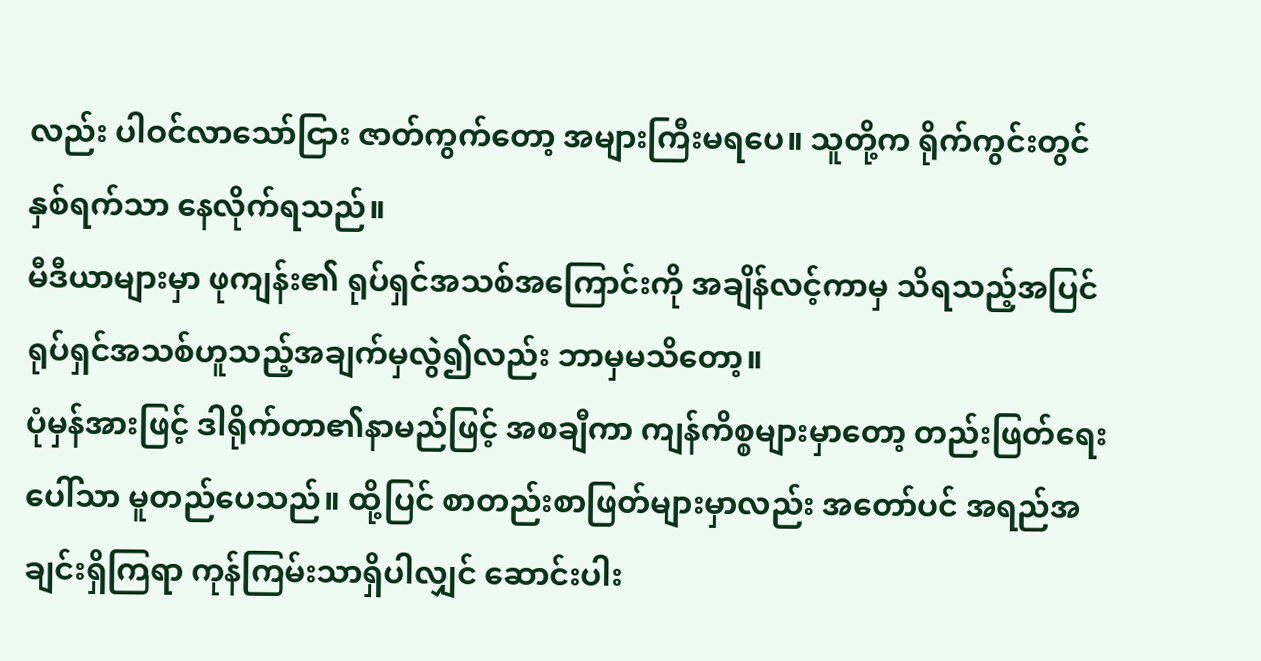လည်း ပါဝင်လာသော်ငြား ဇာတ်ကွက်တော့ အများကြီးမရပေ။ သူတို့က ရိုက်ကွင်းတွင် နှစ်ရက်သာ နေလိုက်ရသည်။
မီဒီယာများမှာ ဖုကျန်း၏ ရုပ်ရှင်အသစ်အကြောင်းကို အချိန်လင့်ကာမှ သိရသည့်အပြင် ရုပ်ရှင်အသစ်ဟူသည့်အချက်မှလွဲ၍လည်း ဘာမှမသိတော့။
ပုံမှန်အားဖြင့် ဒါရိုက်တာ၏နာမည်ဖြင့် အစချီကာ ကျန်ကိစ္စများမှာတော့ တည်းဖြတ်ရေးပေါ်သာ မူတည်ပေသည်။ ထို့ပြင် စာတည်းစာဖြတ်များမှာလည်း အတော်ပင် အရည်အချင်းရှိကြရာ ကုန်ကြမ်းသာရှိပါလျှင် ဆောင်းပါး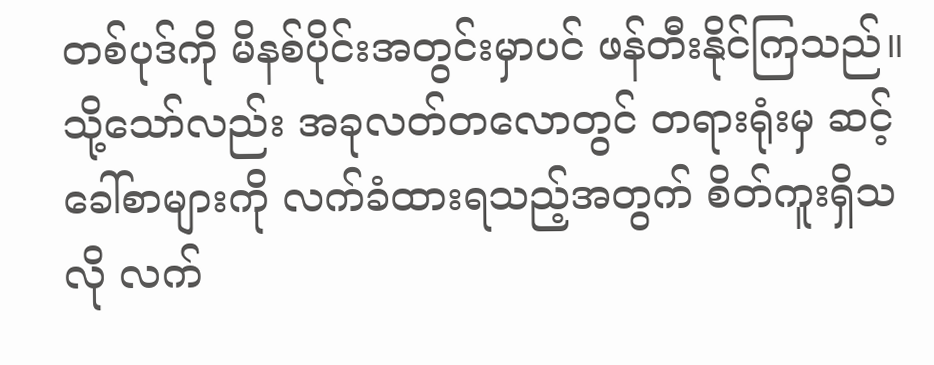တစ်ပုဒ်ကို မိနစ်ပိုင်းအတွင်းမှာပင် ဖန်တီးနိုင်ကြသည်။ သို့သော်လည်း အခုလတ်တလောတွင် တရားရုံးမှ ဆင့်ခေါ်စာများကို လက်ခံထားရသည့်အတွက် စိတ်ကူးရှိသလို လက်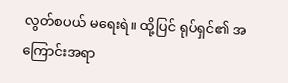လွတ်စပယ် မရေးရဲ။ ထို့ပြင် ရုပ်ရှင်၏ အကြောင်းအရာ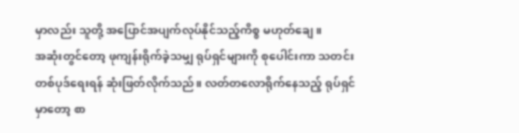မှာလည်း သူတို့ အပြောင်အပျက်လုပ်နိုင်သည့်ကိစ္စ မဟုတ်ချေ။
အဆုံးတွင်တော့ ဖုကျန်းရိုက်ခဲ့သမျှ ရုပ်ရှင်များကို စုပေါင်းကာ သတင်းတစ်ပုဒ်ရေးရန် ဆုံးဖြတ်လိုက်သည်။ လတ်တလောရိုက်နေသည့် ရုပ်ရှင်မှာတော့ စာ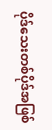ပိုဒ်သေးတစ်ပိုဒ်အဖြစ်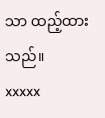သာ ထည့်ထားသည်။
xxxxx